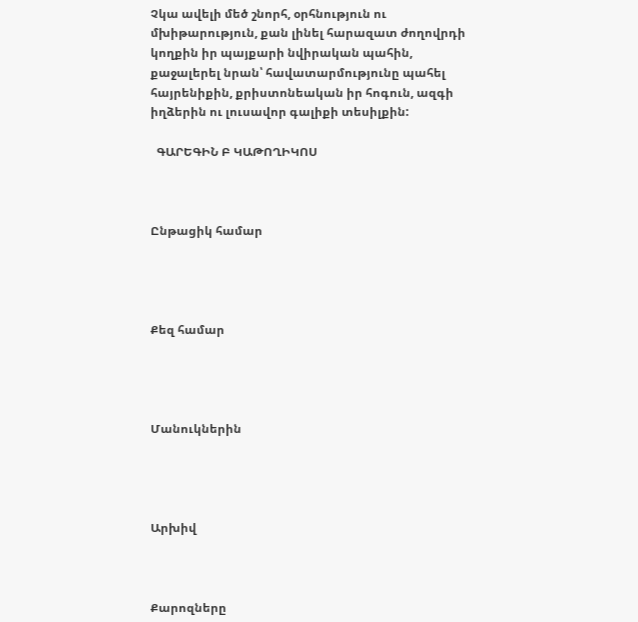Չկա ավելի մեծ շնորհ, օրհնություն ու մխիթարություն, քան լինել հարազատ ժողովրդի կողքին իր պայքարի նվիրական պահին, քաջալերել նրան՝ հավատարմությունը պահել հայրենիքին, քրիստոնեական իր հոգուն, ազգի իղձերին ու լուսավոր գալիքի տեսիլքին:

  ԳԱՐԵԳԻՆ Բ ԿԱԹՈՂԻԿՈՍ



Ընթացիկ համար




Քեզ համար




Մանուկներին




Արխիվ



Քարոզները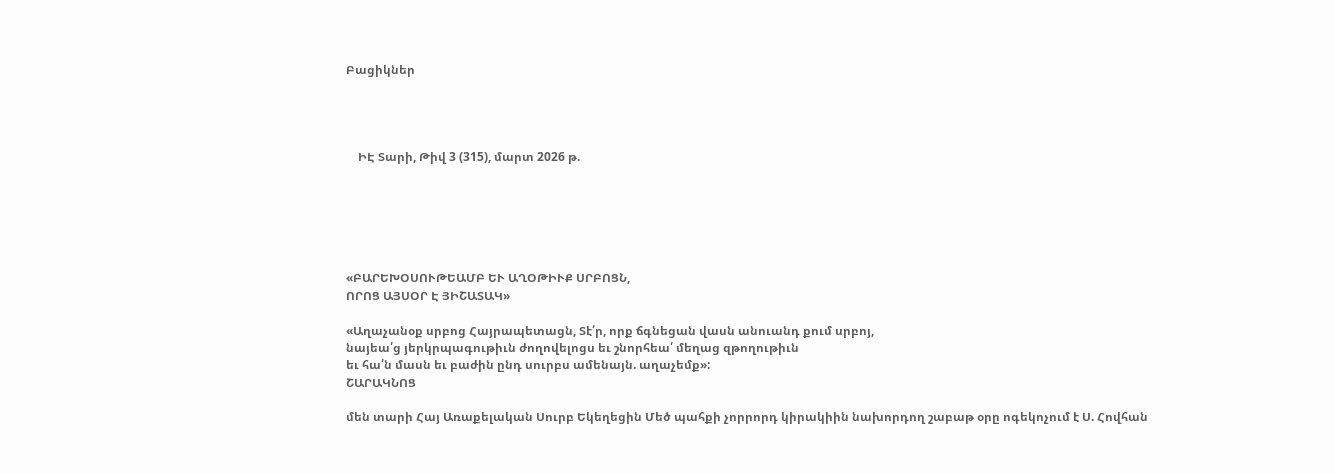Բացիկներ




    ԻԷ Տարի, Թիվ 3 (315), մարտ 2026 թ.






«ԲԱՐԵԽՕՍՈՒԹԵԱՄԲ ԵՒ ԱՂՕԹԻՒՔ ՍՐԲՈՑՆ,
ՈՐՈՑ ԱՅՍՕՐ Է ՅԻՇԱՏԱԿ»

«Աղաչանօք սրբոց Հայրապետացն, Տէ՛ր, որք ճգնեցան վասն անուանդ քում սրբոյ,
նայեա՛ց յերկրպագութիւն ժողովելոցս եւ շնորհեա՛ մեղաց զթողութիւն
եւ հա՛ն մասն եւ բաժին ընդ սուրբս ամենայն. աղաչեմք»:
ՇԱՐԱԿՆՈՑ

մեն տարի Հայ Առաքելական Սուրբ Եկեղեցին Մեծ պահքի չորրորդ կիրակիին նախորդող շաբաթ օրը ոգեկոչում է Ս. Հովհան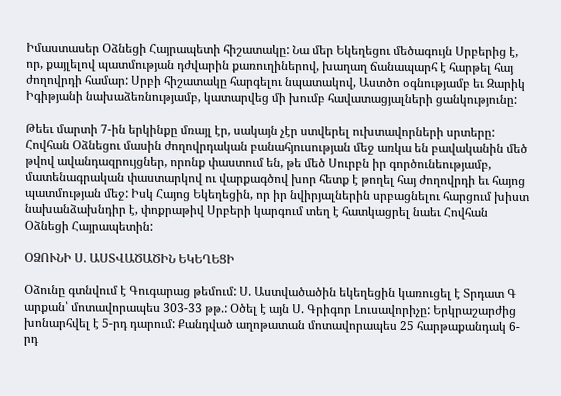Իմաստասեր Օձնեցի Հայրապետի հիշատակը: Նա մեր Եկեղեցու մեծագույն Սրբերից է, որ, քայլելով պատմության դժվարին քառուղիներով, խաղաղ ճանապարհ է հարթել հայ ժողովրդի համար: Սրբի հիշատակը հարգելու նպատակով, Աստծո օգնությամբ եւ Զարիկ Իգիթյանի նախաձեռնությամբ, կատարվեց մի խումբ հավատացյալների ցանկությունը:

Թեեւ մարտի 7-ին երկինքը մռայլ էր, սակայն չէր ստվերել ուխտավորների սրտերը: Հովհան Օձնեցու մասին ժողովրդական բանահյուսության մեջ առկա են բավականին մեծ թվով ավանդազրույցներ, որոնք փաստում են, թե մեծ Սուրբն իր գործունեությամբ, մատենագրական փաստարկով ու վարքագծով խոր հետք է թողել հայ ժողովրդի եւ հայոց պատմության մեջ: Իսկ Հայոց Եկեղեցին, որ իր նվիրյալներին սրբացնելու հարցում խիստ նախանձախնդիր է, փոքրաթիվ Սրբերի կարգում տեղ է հատկացրել նաեւ Հովհան Օձնեցի Հայրապետին:

ՕՁՈՒՆԻ Ս. ԱՍՏՎԱԾԱԾԻՆ ԵԿԵՂԵՑԻ

Օձունը գտնվում է Գուգարաց թեմում: Ս. Աստվածածին եկեղեցին կառուցել է Տրդատ Գ արքան՝ մոտավորապես 303-33 թթ.: Օծել է այն Ս. Գրիգոր Լուսավորիչը: Երկրաշարժից խոնարհվել է 5-րդ դարում: Քանդված աղոթատան մոտավորապես 25 հարթաքանդակ 6-րդ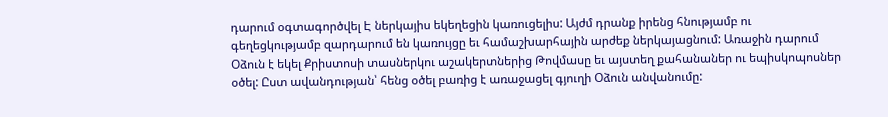դարում օգտագործվել Է ներկայիս եկեղեցին կառուցելիս: Այժմ դրանք իրենց հնությամբ ու գեղեցկությամբ զարդարում են կառույցը եւ համաշխարհային արժեք ներկայացնում: Առաջին դարում Օձուն է եկել Քրիստոսի տասներկու աշակերտներից Թովմասը եւ այստեղ քահանաներ ու եպիսկոպոսներ օծել: Ըստ ավանդության՝ հենց օծել բառից է առաջացել գյուղի Օձուն անվանումը: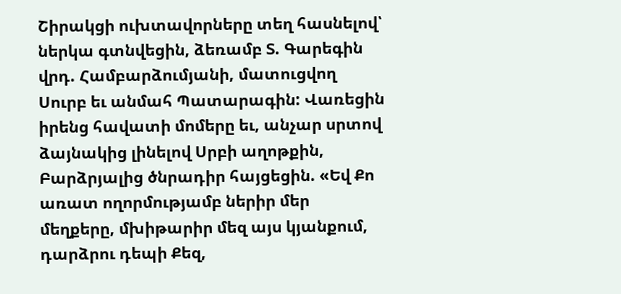Շիրակցի ուխտավորները տեղ հասնելով՝ ներկա գտնվեցին, ձեռամբ Տ. Գարեգին վրդ. Համբարձումյանի, մատուցվող Սուրբ եւ անմահ Պատարագին: Վառեցին իրենց հավատի մոմերը եւ, անչար սրտով ձայնակից լինելով Սրբի աղոթքին, Բարձրյալից ծնրադիր հայցեցին. «Եվ Քո առատ ողորմությամբ ներիր մեր մեղքերը, մխիթարիր մեզ այս կյանքում, դարձրու դեպի Քեզ,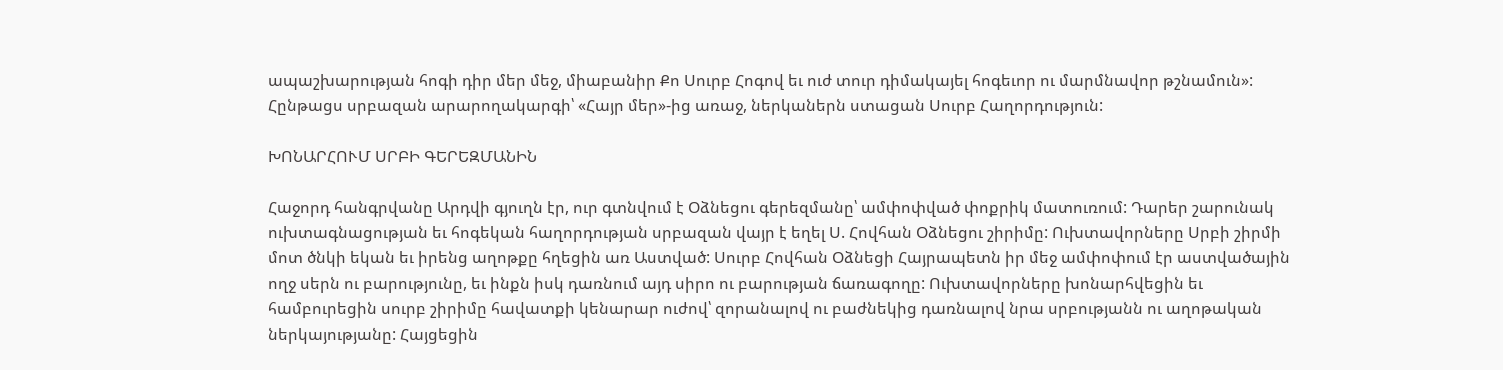ապաշխարության հոգի դիր մեր մեջ, միաբանիր Քո Սուրբ Հոգով եւ ուժ տուր դիմակայել հոգեւոր ու մարմնավոր թշնամուն»: Հընթացս սրբազան արարողակարգի՝ «Հայր մեր»-ից առաջ, ներկաներն ստացան Սուրբ Հաղորդություն:

ԽՈՆԱՐՀՈՒՄ ՍՐԲԻ ԳԵՐԵԶՄԱՆԻՆ

Հաջորդ հանգրվանը Արդվի գյուղն էր, ուր գտնվում է Օձնեցու գերեզմանը՝ ամփոփված փոքրիկ մատուռում: Դարեր շարունակ ուխտագնացության եւ հոգեկան հաղորդության սրբազան վայր է եղել Ս. Հովհան Օձնեցու շիրիմը: Ուխտավորները Սրբի շիրմի մոտ ծնկի եկան եւ իրենց աղոթքը հղեցին առ Աստված: Սուրբ Հովհան Օձնեցի Հայրապետն իր մեջ ամփոփում էր աստվածային ողջ սերն ու բարությունը, եւ ինքն իսկ դառնում այդ սիրո ու բարության ճառագողը: Ուխտավորները խոնարհվեցին եւ համբուրեցին սուրբ շիրիմը հավատքի կենարար ուժով՝ զորանալով ու բաժնեկից դառնալով նրա սրբությանն ու աղոթական ներկայությանը: Հայցեցին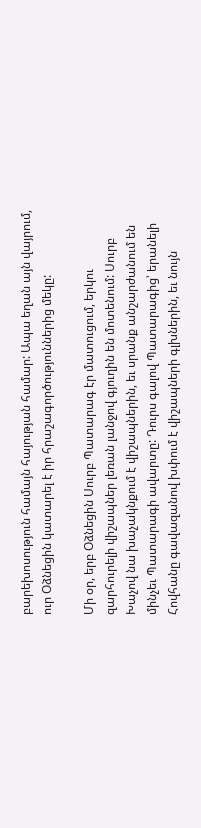բարեխոսություն համայն հայության համար: Ապա եղան այն վայրում, ուր Օձնեցին կատարել է իր հրաշագործություններից մեկը:

Մի օր, երբ Օձնեցին Սուրբ Պատարագ էր մատուցում, երկու զարհուրելի վիշապներ լեռան լանջով գյուղին են մոտենում: Սուրբ Խաչով նա խաչակնքում է վիշապներին, եւ սրանք անշարժանում են մինչեւ Պատարագի ավարտը: Դուրս գալով Պատարագից՝ երանելի Հովհանը գավազանով խփում է վիշապների գլխներին, եւ նույն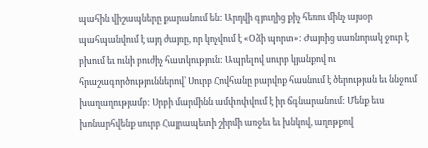պահին վիշապները քարանում են: Արդվի գյուղից քիչ հեռու մինչ այսօր պահպանվում է այդ ժայռը, որ կոչվում է «Օձի պորտ»: Ժայռից սառնորակ ջուր է բխում եւ ունի բուժիչ հատկություն: Ապրելով սուրբ կյանքով ու հրաշագործություններով՝ Սուրբ Հովհանը բարվոք հասնում է ծերության եւ ննջում խաղաղությամբ: Սրբի մարմինն ամփոփվում է իր ճգնարանում: Մենք եւս խոնարհվենք սուրբ Հայրապետի շիրմի առջեւ եւ խնկով, աղոթքով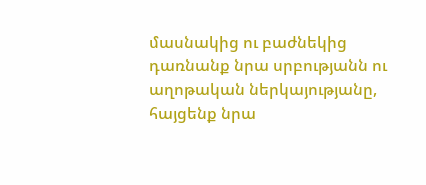մասնակից ու բաժնեկից դառնանք նրա սրբությանն ու աղոթական ներկայությանը, հայցենք նրա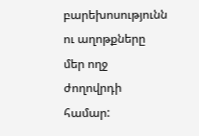բարեխոսությունն ու աղոթքները մեր ողջ ժողովրդի համար: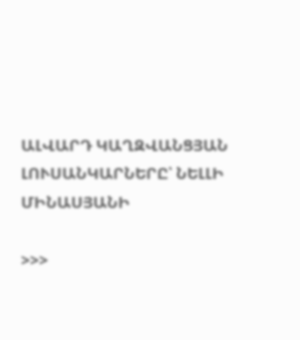ԱԼՎԱՐԴ ԿԱՂԶՎԱՆՑՅԱՆ
ԼՈՒՍԱՆԿԱՐՆԵՐԸ՝ ՆԵԼԼԻ ՄԻՆԱՍՅԱՆԻ

>>>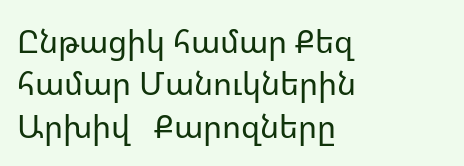Ընթացիկ համար Քեզ համար Մանուկներին Արխիվ   Քարոզները